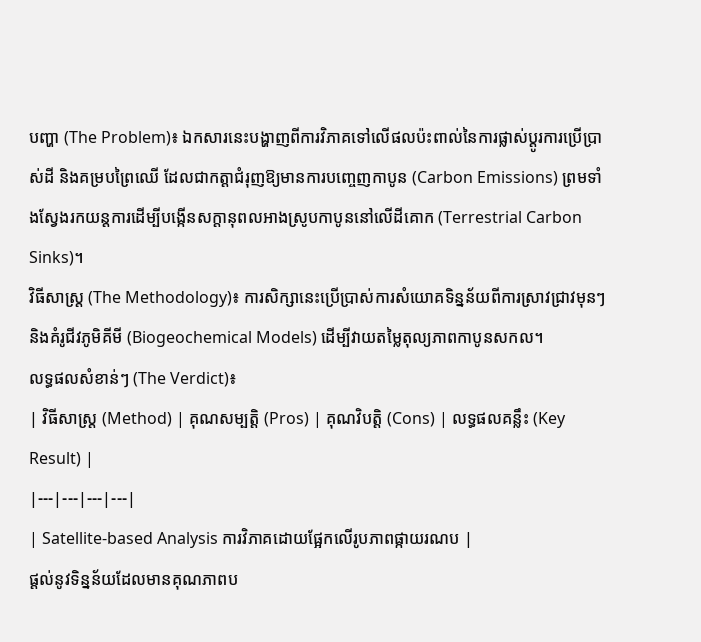បញ្ហា (The Problem)៖ ឯកសារនេះបង្ហាញពីការវិភាគទៅលើផលប៉ះពាល់នៃការផ្លាស់ប្តូរការប្រើប្រាស់ដី និងគម្របព្រៃឈើ ដែលជាកត្តាជំរុញឱ្យមានការបញ្ចេញកាបូន (Carbon Emissions) ព្រមទាំងស្វែងរកយន្តការដើម្បីបង្កើនសក្តានុពលអាងស្រូបកាបូននៅលើដីគោក (Terrestrial Carbon Sinks)។
វិធីសាស្ត្រ (The Methodology)៖ ការសិក្សានេះប្រើប្រាស់ការសំយោគទិន្នន័យពីការស្រាវជ្រាវមុនៗ និងគំរូជីវភូមិគីមី (Biogeochemical Models) ដើម្បីវាយតម្លៃតុល្យភាពកាបូនសកល។
លទ្ធផលសំខាន់ៗ (The Verdict)៖
| វិធីសាស្ត្រ (Method) | គុណសម្បត្តិ (Pros) | គុណវិបត្តិ (Cons) | លទ្ធផលគន្លឹះ (Key Result) |
|---|---|---|---|
| Satellite-based Analysis ការវិភាគដោយផ្អែកលើរូបភាពផ្កាយរណប |
ផ្តល់នូវទិន្នន័យដែលមានគុណភាពប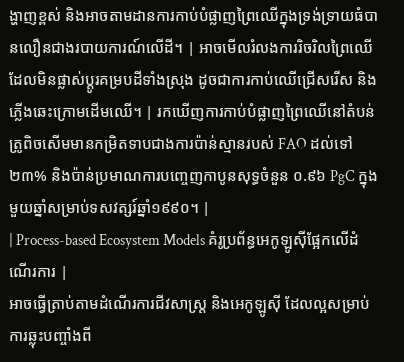ង្ហាញខ្ពស់ និងអាចតាមដានការកាប់បំផ្លាញព្រៃឈើក្នុងទ្រង់ទ្រាយធំបានលឿនជាងរបាយការណ៍លើដី។ | អាចមើលរំលងការរិចរិលព្រៃឈើដែលមិនផ្លាស់ប្តូរគម្របដីទាំងស្រុង ដូចជាការកាប់ឈើជ្រើសរើស និងភ្លើងឆេះក្រោមដើមឈើ។ | រកឃើញការកាប់បំផ្លាញព្រៃឈើនៅតំបន់ត្រូពិចសើមមានកម្រិតទាបជាងការប៉ាន់ស្មានរបស់ FAO ដល់ទៅ ២៣% និងប៉ាន់ប្រមាណការបញ្ចេញកាបូនសុទ្ធចំនួន ០.៩៦ PgC ក្នុងមួយឆ្នាំសម្រាប់ទសវត្សរ៍ឆ្នាំ១៩៩០។ |
| Process-based Ecosystem Models គំរូប្រព័ន្ធអេកូឡូស៊ីផ្អែកលើដំណើរការ |
អាចធ្វើត្រាប់តាមដំណើរការជីវសាស្ត្រ និងអេកូឡូស៊ី ដែលល្អសម្រាប់ការឆ្លុះបញ្ចាំងពី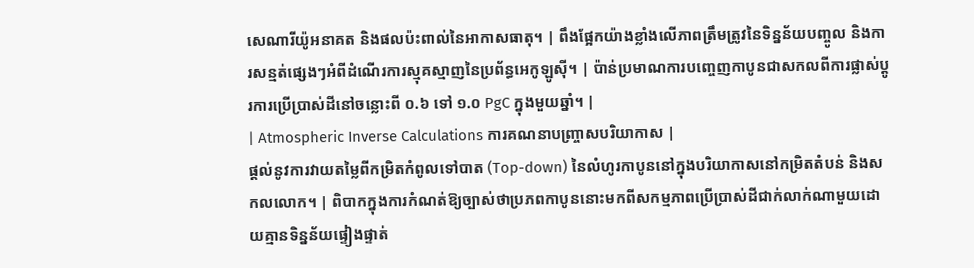សេណារីយ៉ូអនាគត និងផលប៉ះពាល់នៃអាកាសធាតុ។ | ពឹងផ្អែកយ៉ាងខ្លាំងលើភាពត្រឹមត្រូវនៃទិន្នន័យបញ្ចូល និងការសន្មត់ផ្សេងៗអំពីដំណើរការស្មុគស្មាញនៃប្រព័ន្ធអេកូឡូស៊ី។ | ប៉ាន់ប្រមាណការបញ្ចេញកាបូនជាសកលពីការផ្លាស់ប្តូរការប្រើប្រាស់ដីនៅចន្លោះពី ០.៦ ទៅ ១.០ PgC ក្នុងមួយឆ្នាំ។ |
| Atmospheric Inverse Calculations ការគណនាបញ្ច្រាសបរិយាកាស |
ផ្តល់នូវការវាយតម្លៃពីកម្រិតកំពូលទៅបាត (Top-down) នៃលំហូរកាបូននៅក្នុងបរិយាកាសនៅកម្រិតតំបន់ និងសកលលោក។ | ពិបាកក្នុងការកំណត់ឱ្យច្បាស់ថាប្រភពកាបូននោះមកពីសកម្មភាពប្រើប្រាស់ដីជាក់លាក់ណាមួយដោយគ្មានទិន្នន័យផ្ទៀងផ្ទាត់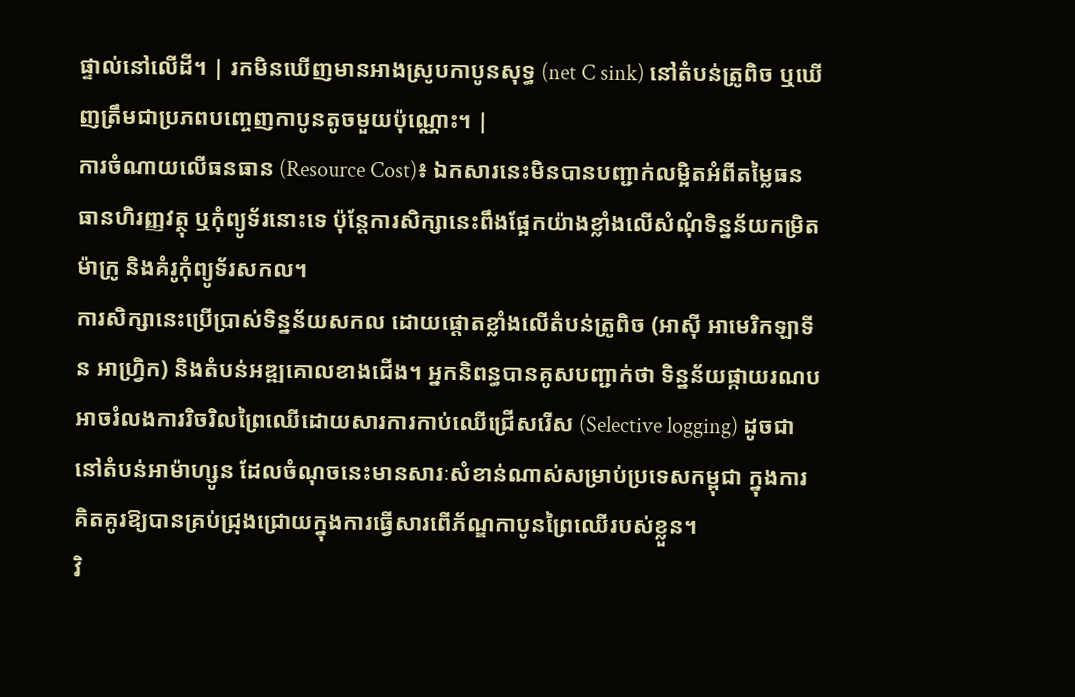ផ្ទាល់នៅលើដី។ | រកមិនឃើញមានអាងស្រូបកាបូនសុទ្ធ (net C sink) នៅតំបន់ត្រូពិច ឬឃើញត្រឹមជាប្រភពបញ្ចេញកាបូនតូចមួយប៉ុណ្ណោះ។ |
ការចំណាយលើធនធាន (Resource Cost)៖ ឯកសារនេះមិនបានបញ្ជាក់លម្អិតអំពីតម្លៃធនធានហិរញ្ញវត្ថុ ឬកុំព្យូទ័រនោះទេ ប៉ុន្តែការសិក្សានេះពឹងផ្អែកយ៉ាងខ្លាំងលើសំណុំទិន្នន័យកម្រិតម៉ាក្រូ និងគំរូកុំព្យូទ័រសកល។
ការសិក្សានេះប្រើប្រាស់ទិន្នន័យសកល ដោយផ្តោតខ្លាំងលើតំបន់ត្រូពិច (អាស៊ី អាមេរិកឡាទីន អាហ្វ្រិក) និងតំបន់អឌ្ឍគោលខាងជើង។ អ្នកនិពន្ធបានគូសបញ្ជាក់ថា ទិន្នន័យផ្កាយរណបអាចរំលងការរិចរិលព្រៃឈើដោយសារការកាប់ឈើជ្រើសរើស (Selective logging) ដូចជានៅតំបន់អាម៉ាហ្សូន ដែលចំណុចនេះមានសារៈសំខាន់ណាស់សម្រាប់ប្រទេសកម្ពុជា ក្នុងការគិតគូរឱ្យបានគ្រប់ជ្រុងជ្រោយក្នុងការធ្វើសារពើភ័ណ្ឌកាបូនព្រៃឈើរបស់ខ្លួន។
វិ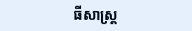ធីសាស្ត្រ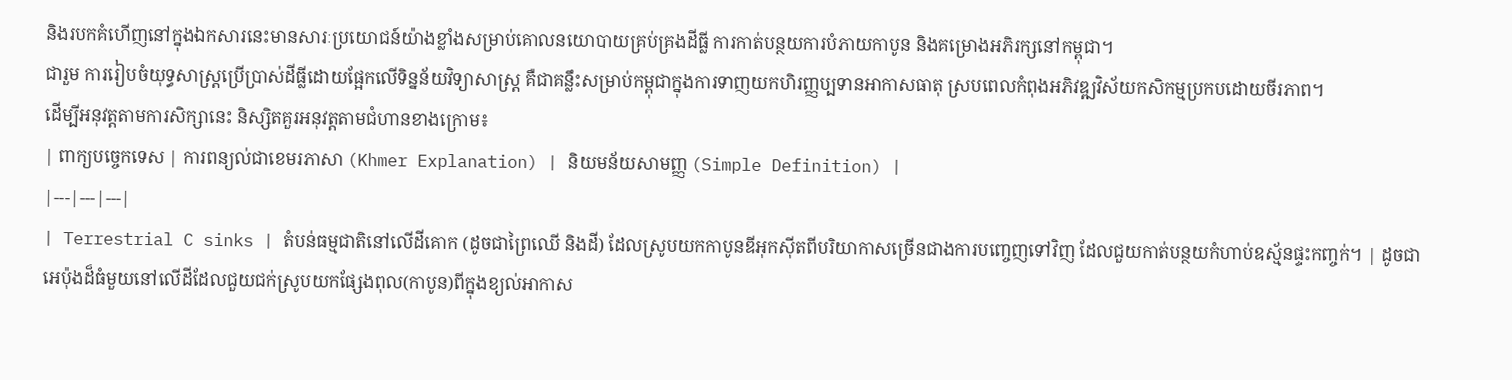និងរបកគំហើញនៅក្នុងឯកសារនេះមានសារៈប្រយោជន៍យ៉ាងខ្លាំងសម្រាប់គោលនយោបាយគ្រប់គ្រងដីធ្លី ការកាត់បន្ថយការបំភាយកាបូន និងគម្រោងអភិរក្សនៅកម្ពុជា។
ជារួម ការរៀបចំយុទ្ធសាស្ត្រប្រើប្រាស់ដីធ្លីដោយផ្អែកលើទិន្នន័យវិទ្យាសាស្ត្រ គឺជាគន្លឹះសម្រាប់កម្ពុជាក្នុងការទាញយកហិរញ្ញប្បទានអាកាសធាតុ ស្របពេលកំពុងអភិវឌ្ឍវិស័យកសិកម្មប្រកបដោយចីរភាព។
ដើម្បីអនុវត្តតាមការសិក្សានេះ និស្សិតគួរអនុវត្តតាមជំហានខាងក្រោម៖
| ពាក្យបច្ចេកទេស | ការពន្យល់ជាខេមរភាសា (Khmer Explanation) | និយមន័យសាមញ្ញ (Simple Definition) |
|---|---|---|
| Terrestrial C sinks | តំបន់ធម្មជាតិនៅលើដីគោក (ដូចជាព្រៃឈើ និងដី) ដែលស្រូបយកកាបូនឌីអុកស៊ីតពីបរិយាកាសច្រើនជាងការបញ្ចេញទៅវិញ ដែលជួយកាត់បន្ថយកំហាប់ឧស្ម័នផ្ទះកញ្ចក់។ | ដូចជាអេប៉ុងដ៏ធំមួយនៅលើដីដែលជួយជក់ស្រូបយកផ្សែងពុល(កាបូន)ពីក្នុងខ្យល់អាកាស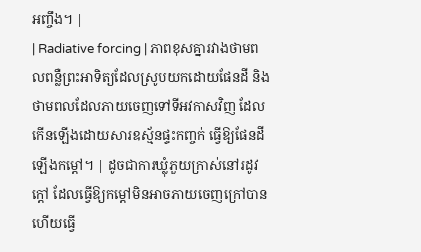អញ្ចឹង។ |
| Radiative forcing | ភាពខុសគ្នារវាងថាមពលពន្លឺព្រះអាទិត្យដែលស្រូបយកដោយផែនដី និងថាមពលដែលភាយចេញទៅទីអវកាសវិញ ដែលកើនឡើងដោយសារឧស្ម័នផ្ទះកញ្ចក់ ធ្វើឱ្យផែនដីឡើងកម្តៅ។ | ដូចជាការឃ្លុំភួយក្រាស់នៅរដូវក្តៅ ដែលធ្វើឱ្យកម្តៅមិនអាចភាយចេញក្រៅបាន ហើយធ្វើ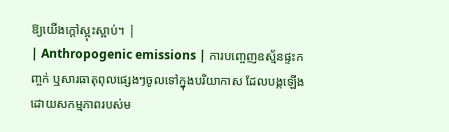ឱ្យយើងក្តៅស្អុះស្អាប់។ |
| Anthropogenic emissions | ការបញ្ចេញឧស្ម័នផ្ទះកញ្ចក់ ឬសារធាតុពុលផ្សេងៗចូលទៅក្នុងបរិយាកាស ដែលបង្កឡើងដោយសកម្មភាពរបស់ម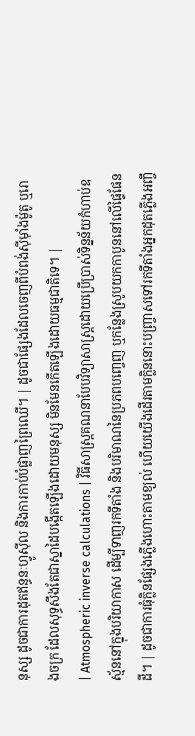នុស្ស ដូចជាការដុតឥន្ធនៈហ្វូស៊ីល និងការកាប់បំផ្លាញព្រៃឈើ។ | ដូចជាផ្សែងដែលចេញពីបំពង់ស៊ីម៉ាំងម៉ូតូ ឬរោងចក្រ ដែលសុទ្ធសឹងតែជាស្នាដៃបង្កើតឡើងដោយមនុស្ស មិនមែនកើតឡើងដោយធម្មជាតិទេ។ |
| Atmospheric inverse calculations | វិធីសាស្ត្រគណនាបែបវិទ្យាសាស្ត្រដោយប្រើប្រាស់ទិន្នន័យកំហាប់ឧស្ម័ននៅក្នុងបរិយាកាស ដើម្បីទាញរកទីតាំង និងបរិមាណនៃប្រភពបញ្ចេញ ឬកន្លែងស្រូបយកកាបូននៅលើផ្ទៃផែនដី។ | ដូចជាការធុំក្លិនផ្សែងភ្លើងហោះតាមខ្យល់ ហើយយើងដើរតាមក្លិននោះបញ្ច្រាសទៅរកទីតាំងអ្នកដុតភ្លើងអញ្ចឹ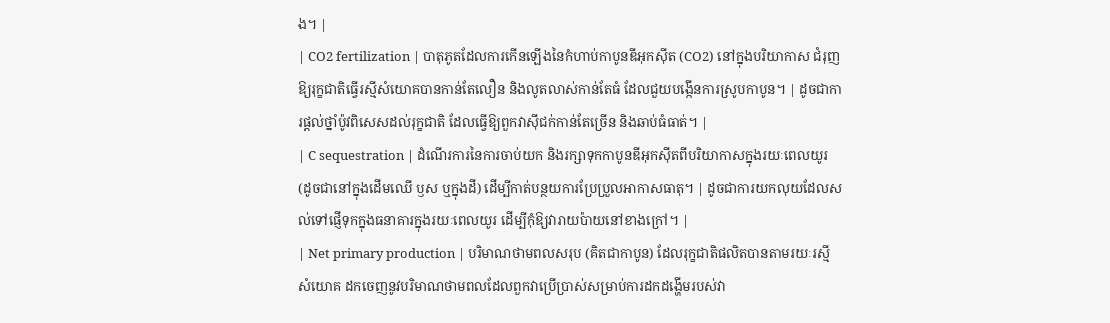ង។ |
| CO2 fertilization | បាតុភូតដែលការកើនឡើងនៃកំហាប់កាបូនឌីអុកស៊ីត (CO2) នៅក្នុងបរិយាកាស ជំរុញឱ្យរុក្ខជាតិធ្វើរស្មីសំយោគបានកាន់តែលឿន និងលូតលាស់កាន់តែធំ ដែលជួយបង្កើនការស្រូបកាបូន។ | ដូចជាការផ្តល់ថ្នាំប៉ូវពិសេសដល់រុក្ខជាតិ ដែលធ្វើឱ្យពួកវាស៊ីជក់កាន់តែច្រើន និងឆាប់ធំធាត់។ |
| C sequestration | ដំណើរការនៃការចាប់យក និងរក្សាទុកកាបូនឌីអុកស៊ីតពីបរិយាកាសក្នុងរយៈពេលយូរ (ដូចជានៅក្នុងដើមឈើ ឫស ឬក្នុងដី) ដើម្បីកាត់បន្ថយការប្រែប្រួលអាកាសធាតុ។ | ដូចជាការយកលុយដែលសល់ទៅផ្ញើទុកក្នុងធនាគារក្នុងរយៈពេលយូរ ដើម្បីកុំឱ្យវារាយប៉ាយនៅខាងក្រៅ។ |
| Net primary production | បរិមាណថាមពលសរុប (គិតជាកាបូន) ដែលរុក្ខជាតិផលិតបានតាមរយៈរស្មីសំយោគ ដកចេញនូវបរិមាណថាមពលដែលពួកវាប្រើប្រាស់សម្រាប់ការដកដង្ហើមរបស់វា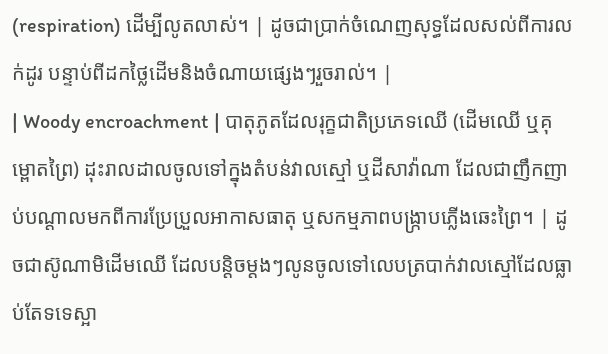(respiration) ដើម្បីលូតលាស់។ | ដូចជាប្រាក់ចំណេញសុទ្ធដែលសល់ពីការលក់ដូរ បន្ទាប់ពីដកថ្លៃដើមនិងចំណាយផ្សេងៗរួចរាល់។ |
| Woody encroachment | បាតុភូតដែលរុក្ខជាតិប្រភេទឈើ (ដើមឈើ ឬគុម្ពោតព្រៃ) ដុះរាលដាលចូលទៅក្នុងតំបន់វាលស្មៅ ឬដីសាវ៉ាណា ដែលជាញឹកញាប់បណ្តាលមកពីការប្រែប្រួលអាកាសធាតុ ឬសកម្មភាពបង្រ្កាបភ្លើងឆេះព្រៃ។ | ដូចជាស៊ូណាមិដើមឈើ ដែលបន្តិចម្តងៗលូនចូលទៅលេបត្របាក់វាលស្មៅដែលធ្លាប់តែទទេស្អា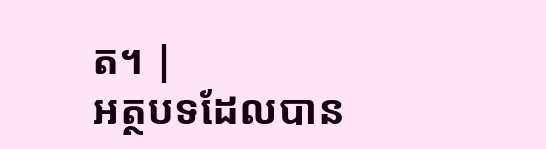ត។ |
អត្ថបទដែលបាន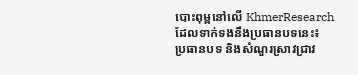បោះពុម្ពនៅលើ KhmerResearch ដែលទាក់ទងនឹងប្រធានបទនេះ៖
ប្រធានបទ និងសំណួរស្រាវជ្រាវ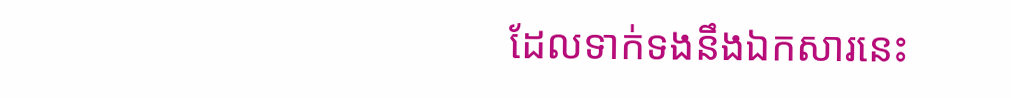ដែលទាក់ទងនឹងឯកសារនេះ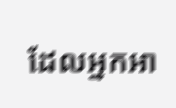ដែលអ្នកអា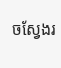ចស្វែងរ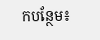កបន្ថែម៖